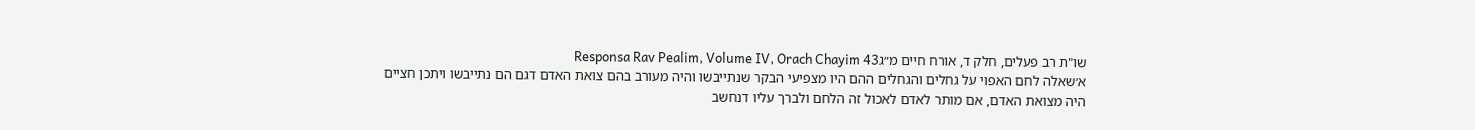שו"ת רב פעלים, חלק ד, אורח חיים מ״גResponsa Rav Pealim, Volume IV, Orach Chayim 43
א׳שאלה לחם האפוי על גחלים והגחלים ההם היו מצפיעי הבקר שנתייבשו והיה מעורב בהם צואת האדם דגם הם נתייבשו ויתכן חציים היה מצואת האדם, אם מותר לאדם לאכול זה הלחם ולברך עליו דנחשב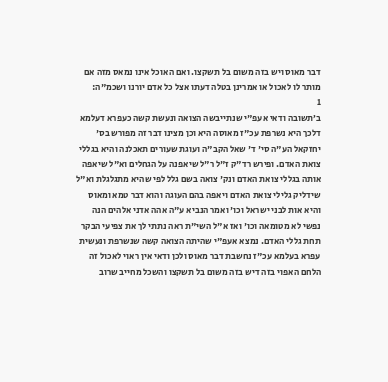דבר מאוס ויש בזה משום בל תשקצו. ואם האוכל אינו נמאס מזה אם מותר לו לאכול או אמרינן בטלה דעתו אצל כל אדם יורנו ושכמ"ה:
1
ב׳תשובה ודאי אעפ"י שנתייבשה הצואה ונעשת קשה כעפרא דעלמא דלכך היא נשרפת עכ"ז מאוסה היא וכן מצינו דבר זה מפורש בס' יחזקאל הע"ה סי' ד' שאל הקב"ה ועוגת שעורים תאכלנה והיא בגללי צואת האדם. ופירש רד"ק ז"ל ר"ל שיאפנה על הגחלים וא"ל שיאפה אותה בגללי צואת האדם ונק' צואה בשם גלל לפי שהיא מתגלגלת וא"ל שידליק גלילי צואת האדם ויאפה בהם העוגה והוא דבר טמא ומאוס והיא אות לבני ישראל וכו' ואמר הנביא ע"ה אהה אדני אלהים הנה נפשי לא מטומאה וכו' ואז א"ל השי"ת ראה נתתי לך את צפיעי הבקר תחת גללי האדם. נמצא אעפ"י שהיתה הצואה קשה שנשרפת ונעשית עפרא בעלמא עכ"ז נחשבת דבר מאוס ולכן ודאי אין ראוי לאכול זה הלחם האפוי בזה דיש בזה משום בל תשקצו והשכל מחייב שרוב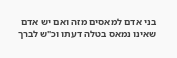בני אדם למאסים מזה ואם יש אדם שאינו נמאס בטלה דעתו וכ"ש לברך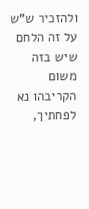ולהזכיר ש"ש על זה הלחם שיש בזה משום הקריבהו נא לפחתיך,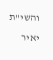והשי"ת יאיר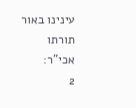עינינו באור תורתו אכי"ר:
2